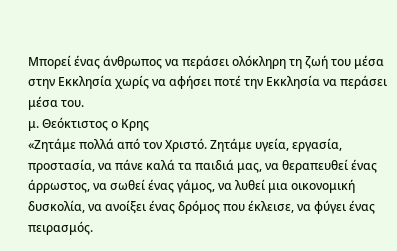Μπορεί ένας άνθρωπος να περάσει ολόκληρη τη ζωή του μέσα στην Εκκλησία χωρίς να αφήσει ποτέ την Εκκλησία να περάσει μέσα του.
μ. Θεόκτιστος ο Κρης
«Ζητάμε πολλά από τον Χριστό. Ζητάμε υγεία, εργασία, προστασία, να πάνε καλά τα παιδιά μας, να θεραπευθεί ένας άρρωστος, να σωθεί ένας γάμος, να λυθεί μια οικονομική δυσκολία, να ανοίξει ένας δρόμος που έκλεισε, να φύγει ένας πειρασμός.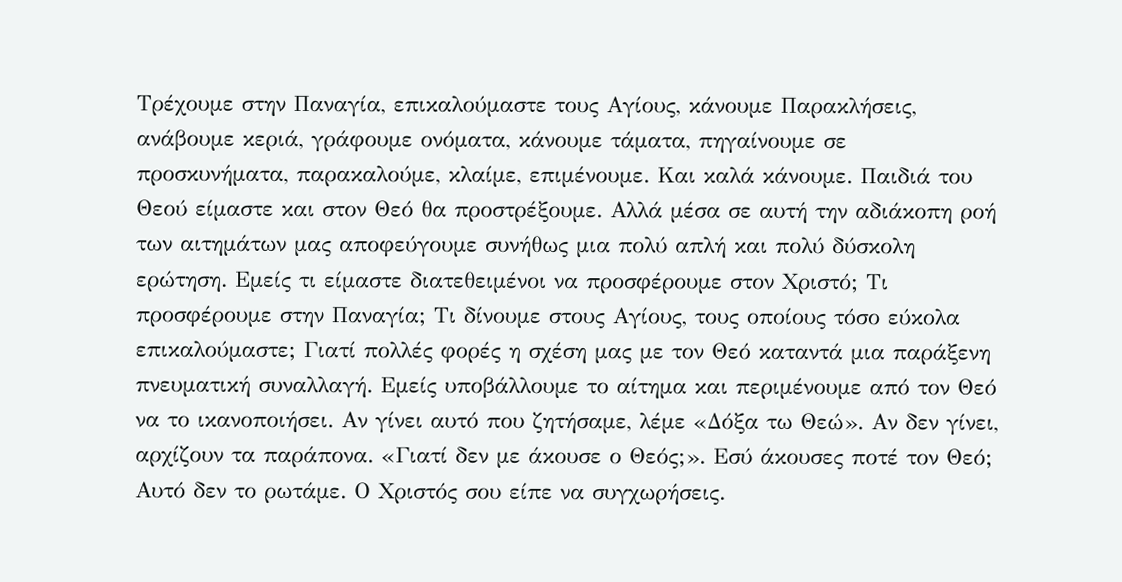Τρέχουμε στην Παναγία, επικαλούμαστε τους Αγίους, κάνουμε Παρακλήσεις, ανάβουμε κεριά, γράφουμε ονόματα, κάνουμε τάματα, πηγαίνουμε σε προσκυνήματα, παρακαλούμε, κλαίμε, επιμένουμε. Και καλά κάνουμε. Παιδιά του Θεού είμαστε και στον Θεό θα προστρέξουμε. Αλλά μέσα σε αυτή την αδιάκοπη ροή των αιτημάτων μας αποφεύγουμε συνήθως μια πολύ απλή και πολύ δύσκολη ερώτηση. Εμείς τι είμαστε διατεθειμένοι να προσφέρουμε στον Χριστό; Τι προσφέρουμε στην Παναγία; Τι δίνουμε στους Αγίους, τους οποίους τόσο εύκολα επικαλούμαστε; Γιατί πολλές φορές η σχέση μας με τον Θεό καταντά μια παράξενη πνευματική συναλλαγή. Εμείς υποβάλλουμε το αίτημα και περιμένουμε από τον Θεό να το ικανοποιήσει. Αν γίνει αυτό που ζητήσαμε, λέμε «Δόξα τω Θεώ». Αν δεν γίνει, αρχίζουν τα παράπονα. «Γιατί δεν με άκουσε ο Θεός;». Εσύ άκουσες ποτέ τον Θεό; Αυτό δεν το ρωτάμε. Ο Χριστός σου είπε να συγχωρήσεις.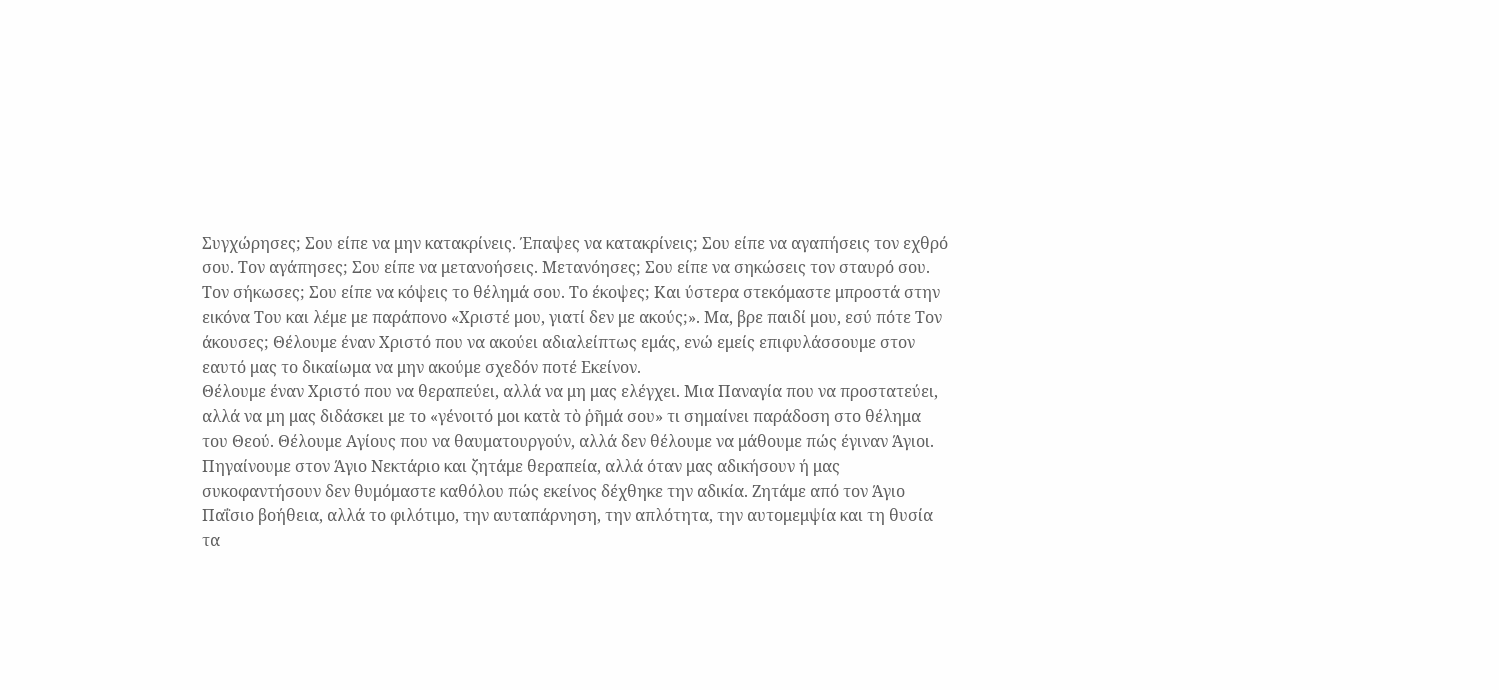Συγχώρησες; Σου είπε να μην κατακρίνεις. Έπαψες να κατακρίνεις; Σου είπε να αγαπήσεις τον εχθρό σου. Τον αγάπησες; Σου είπε να μετανοήσεις. Μετανόησες; Σου είπε να σηκώσεις τον σταυρό σου. Τον σήκωσες; Σου είπε να κόψεις το θέλημά σου. Το έκοψες; Και ύστερα στεκόμαστε μπροστά στην εικόνα Του και λέμε με παράπονο «Χριστέ μου, γιατί δεν με ακούς;». Μα, βρε παιδί μου, εσύ πότε Τον άκουσες; Θέλουμε έναν Χριστό που να ακούει αδιαλείπτως εμάς, ενώ εμείς επιφυλάσσουμε στον εαυτό μας το δικαίωμα να μην ακούμε σχεδόν ποτέ Εκείνον.
Θέλουμε έναν Χριστό που να θεραπεύει, αλλά να μη μας ελέγχει. Μια Παναγία που να προστατεύει, αλλά να μη μας διδάσκει με το «γένοιτό μοι κατὰ τὸ ῥῆμά σου» τι σημαίνει παράδοση στο θέλημα του Θεού. Θέλουμε Αγίους που να θαυματουργούν, αλλά δεν θέλουμε να μάθουμε πώς έγιναν Άγιοι. Πηγαίνουμε στον Άγιο Νεκτάριο και ζητάμε θεραπεία, αλλά όταν μας αδικήσουν ή μας συκοφαντήσουν δεν θυμόμαστε καθόλου πώς εκείνος δέχθηκε την αδικία. Ζητάμε από τον Άγιο Παΐσιο βοήθεια, αλλά το φιλότιμο, την αυταπάρνηση, την απλότητα, την αυτομεμψία και τη θυσία τα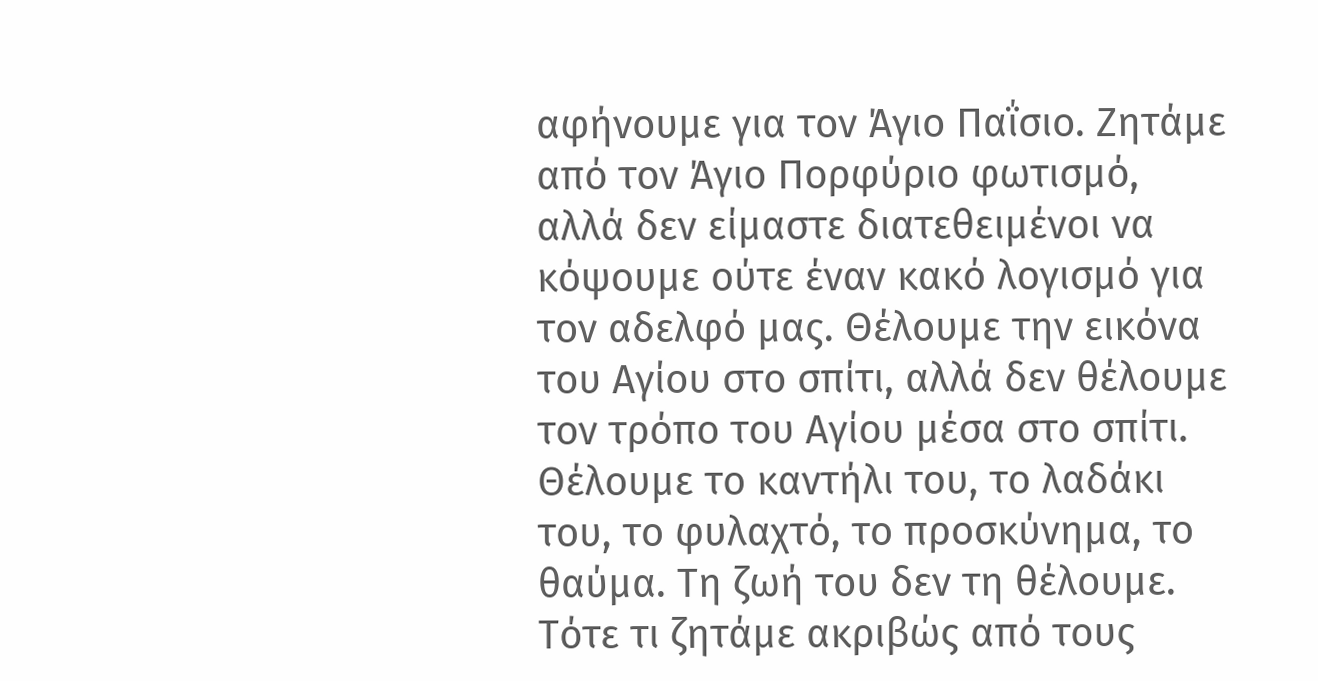αφήνουμε για τον Άγιο Παΐσιο. Ζητάμε από τον Άγιο Πορφύριο φωτισμό, αλλά δεν είμαστε διατεθειμένοι να κόψουμε ούτε έναν κακό λογισμό για τον αδελφό μας. Θέλουμε την εικόνα του Αγίου στο σπίτι, αλλά δεν θέλουμε τον τρόπο του Αγίου μέσα στο σπίτι. Θέλουμε το καντήλι του, το λαδάκι του, το φυλαχτό, το προσκύνημα, το θαύμα. Τη ζωή του δεν τη θέλουμε. Τότε τι ζητάμε ακριβώς από τους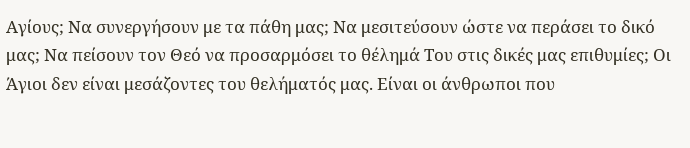Αγίους; Να συνεργήσουν με τα πάθη μας; Να μεσιτεύσουν ώστε να περάσει το δικό μας; Να πείσουν τον Θεό να προσαρμόσει το θέλημά Του στις δικές μας επιθυμίες; Οι Άγιοι δεν είναι μεσάζοντες του θελήματός μας. Είναι οι άνθρωποι που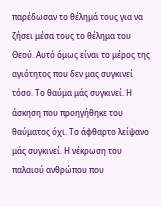παρέδωσαν το θέλημά τους για να ζήσει μέσα τους το θέλημα του Θεού. Αυτό όμως είναι το μέρος της αγιότητος που δεν μας συγκινεί τόσο. Το θαύμα μάς συγκινεί. Η άσκηση που προηγήθηκε του θαύματος όχι. Το άφθαρτο λείψανο μάς συγκινεί. Η νέκρωση του παλαιού ανθρώπου που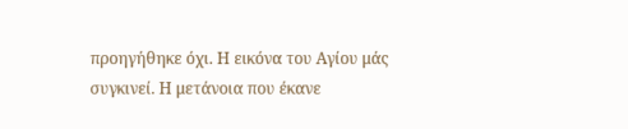προηγήθηκε όχι. Η εικόνα του Αγίου μάς συγκινεί. Η μετάνοια που έκανε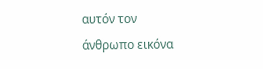αυτόν τον άνθρωπο εικόνα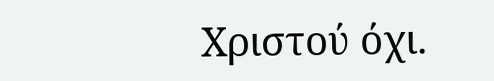Χριστού όχι.